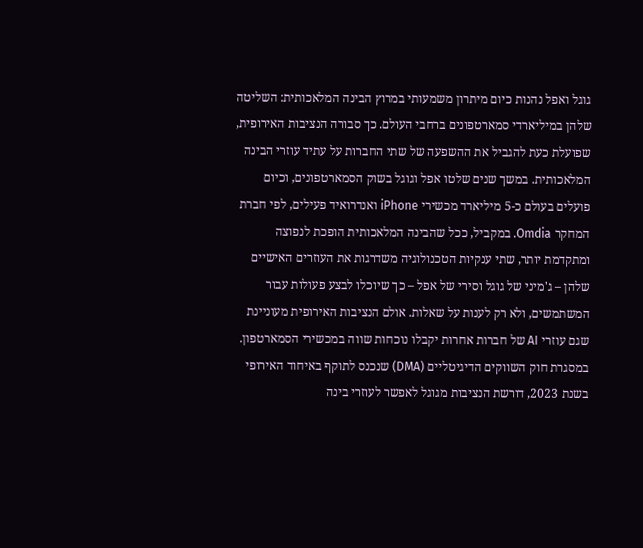גוגל ואפל נהנות כיום מיתרון משמעותי במרוץ הבינה המלאכותית: השליטה שלהן במיליארדי סמארטפונים ברחבי העולם. כך סבורה הנציבות האירופית, שפועלת כעת להגביל את ההשפעה של שתי החברות על עתיד עוזרי הבינה המלאכותית. במשך שנים שלטו אפל וגוגל בשוק הסמארטפונים, וכיום פועלים בעולם כ-5 מיליארד מכשירי iPhone ואנדרואיד פעילים, לפי חברת המחקר Omdia. במקביל, ככל שהבינה המלאכותית הופכת לנפוצה ומתקדמת יותר, שתי ענקיות הטכנולוגיה משדרגות את העוזרים האישיים שלהן – ג'מיני של גוגל וסירי של אפל – כך שיוכלו לבצע פעולות עבור המשתמשים, ולא רק לענות על שאלות. אולם הנציבות האירופית מעוניינת שגם עוזרי AI של חברות אחרות יקבלו נוכחות שווה במכשירי הסמארטפון. במסגרת חוק השווקים הדיגיטליים (DMA) שנכנס לתוקף באיחוד האירופי בשנת 2023, דורשת הנציבות מגוגל לאפשר לעוזרי בינה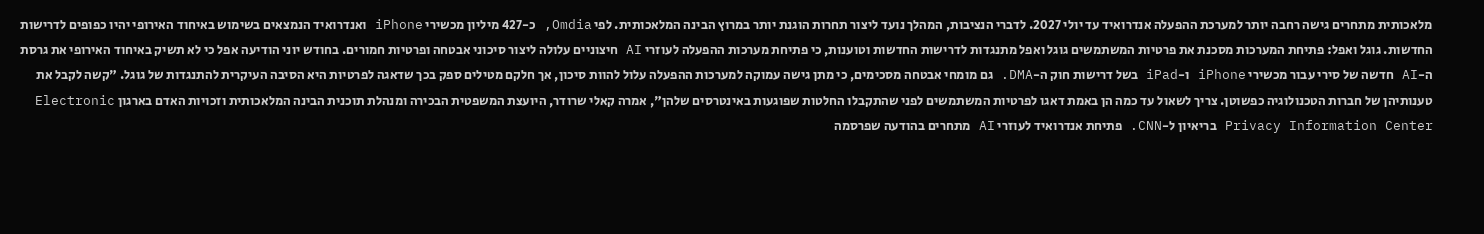מלאכותית מתחרים גישה רחבה יותר למערכת ההפעלה אנדרואיד עד יולי 2027. לדברי הנציבות, המהלך נועד ליצור תחרות הוגנת יותר במרוץ הבינה המלאכותית. לפי Omdia, כ-427 מיליון מכשירי iPhone ואנדרואיד הנמצאים בשימוש באיחוד האירופי יהיו כפופים לדרישות החדשות. גוגל ואפל: פתיחת המערכות מסכנת את פרטיות המשתמשים גוגל ואפל מתנגדות לדרישות החדשות וטוענות, כי פתיחת מערכות ההפעלה לעוזרי AI חיצוניים עלולה ליצור סיכוני אבטחה ופרטיות חמורים. בחודש יוני הודיעה אפל כי לא תשיק באיחוד האירופי את גרסת ה-AI חדשה של סירי עבור מכשירי iPhone ו-iPad בשל דרישות חוק ה-DMA. גם מומחי אבטחה מסכימים, כי מתן גישה עמוקה למערכות ההפעלה עלול להוות סיכון, אך חלקם מטילים ספק בכך שדאגה לפרטיות היא הסיבה העיקרית להתנגדות של גוגל. "קשה לקבל את טענותיהן של חברות הטכנולוגיה כפשוטן. צריך לשאול עד כמה הן באמת דאגו לפרטיות המשתמשים לפני שהתקבלו החלטות שפוגעות באינטרסים שלהן", אמרה קאלי שרודר, היועצת המשפטית הבכירה ומנהלת תוכנית הבינה המלאכותית וזכויות האדם בארגון Electronic Privacy Information Center בריאיון ל-CNN. פתיחת אנדרואיד לעוזרי AI מתחרים בהודעה שפרסמה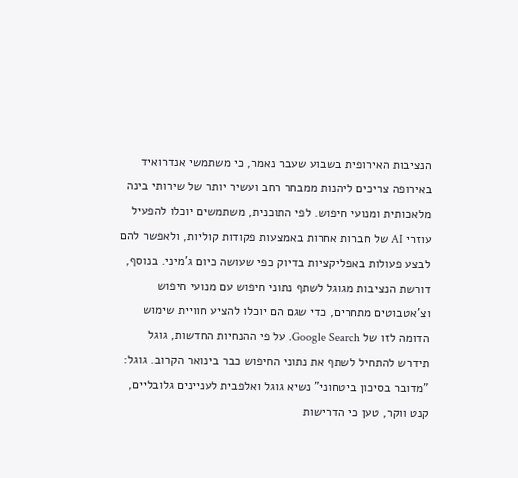הנציבות האירופית בשבוע שעבר נאמר, כי משתמשי אנדרואיד באירופה צריכים ליהנות ממבחר רחב ועשיר יותר של שירותי בינה מלאכותית ומנועי חיפוש. לפי התוכנית, משתמשים יוכלו להפעיל עוזרי AI של חברות אחרות באמצעות פקודות קוליות, ולאפשר להם לבצע פעולות באפליקציות בדיוק כפי שעושה כיום ג'מיני. בנוסף, דורשת הנציבות מגוגל לשתף נתוני חיפוש עם מנועי חיפוש וצ'אטבוטים מתחרים, כדי שגם הם יוכלו להציע חוויית שימוש הדומה לזו של Google Search. על פי ההנחיות החדשות, גוגל תידרש להתחיל לשתף את נתוני החיפוש כבר בינואר הקרוב. גוגל: "מדובר בסיכון ביטחוני" נשיא גוגל ואלפבית לעניינים גלובליים, קנט ווקר, טען כי הדרישות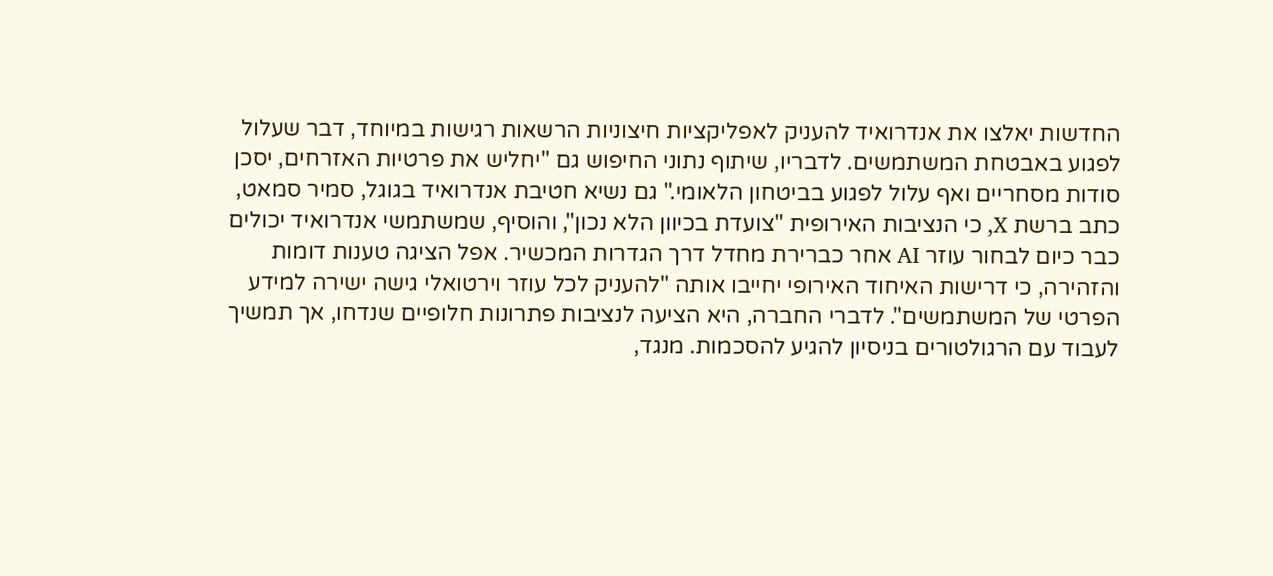החדשות יאלצו את אנדרואיד להעניק לאפליקציות חיצוניות הרשאות רגישות במיוחד, דבר שעלול לפגוע באבטחת המשתמשים. לדבריו, שיתוף נתוני החיפוש גם "יחליש את פרטיות האזרחים, יסכן סודות מסחריים ואף עלול לפגוע בביטחון הלאומי." גם נשיא חטיבת אנדרואיד בגוגל, סמיר סמאט, כתב ברשת X, כי הנציבות האירופית "צועדת בכיוון הלא נכון", והוסיף, שמשתמשי אנדרואיד יכולים כבר כיום לבחור עוזר AI אחר כברירת מחדל דרך הגדרות המכשיר. אפל הציגה טענות דומות והזהירה, כי דרישות האיחוד האירופי יחייבו אותה "להעניק לכל עוזר וירטואלי גישה ישירה למידע הפרטי של המשתמשים". לדברי החברה, היא הציעה לנציבות פתרונות חלופיים שנדחו, אך תמשיך לעבוד עם הרגולטורים בניסיון להגיע להסכמות. מנגד,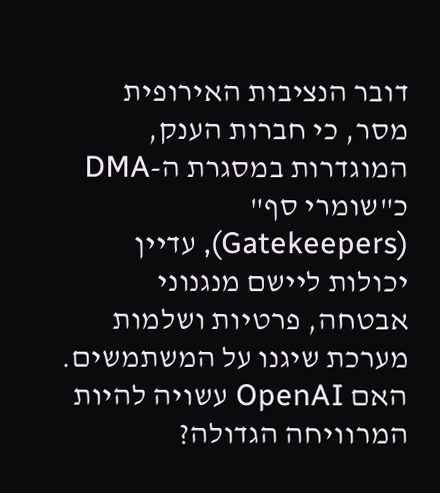דובר הנציבות האירופית מסר, כי חברות הענק, המוגדרות במסגרת ה-DMA כ"שומרי סף" (Gatekeepers), עדיין יכולות ליישם מנגנוני אבטחה, פרטיות ושלמות מערכת שיגנו על המשתמשים. האם OpenAI עשויה להיות המרוויחה הגדולה?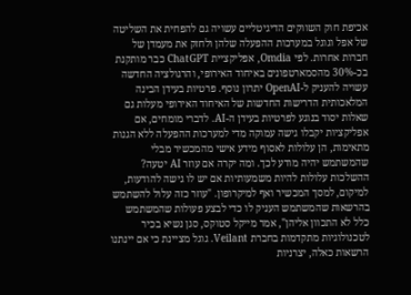אכיפת חוק השווקים הדיגיטליים עשויה גם להפחית את השליטה של אפל וגוגל במערכות ההפעלה שלהן ולחזק את מעמדן של חברות אחרות. לפי Omdia, אפליקציית ChatGPT כבר מותקנת בכ-30% מהסמארטפונים באיחוד האירופי, והרגולציה החדשה עשויה להעניק ל-OpenAI יתרון נוסף. פרטיות בעידן הבינה המלאכותית הדרישות החדשות של האיחוד האירופי מעלות גם שאלות יסוד בנוגע לפרטיות בעידן ה-AI. לדברי מומחים, אם אפליקציות יקבלו גישה עמוקה מדי למערכות ההפעלה ללא הגנות מתאימות, הן עלולות לאסוף מידע אישי מהמכשיר מבלי שהמשתמש יהיה מודע לכך. ומה יקרה אם עוזר AI יטעה? ההשלכות עלולות להיות משמעותיות אם יש לו גישה להודעות, למיקום, למסך המכשיר ואף למיקרופון. "עוזר כזה עלול להשתמש בהרשאות שהמשתמש העניק לו כדי לבצע פעולות שהמשתמש כלל לא התכוון אליהן", אמר מייקל סטוקס, סגן נשיא בכיר לטכנולוגיות מתקדמות בחברת Veilant. גוגל מציינת כי אם יינתנו הרשאות כאלה, יצרניות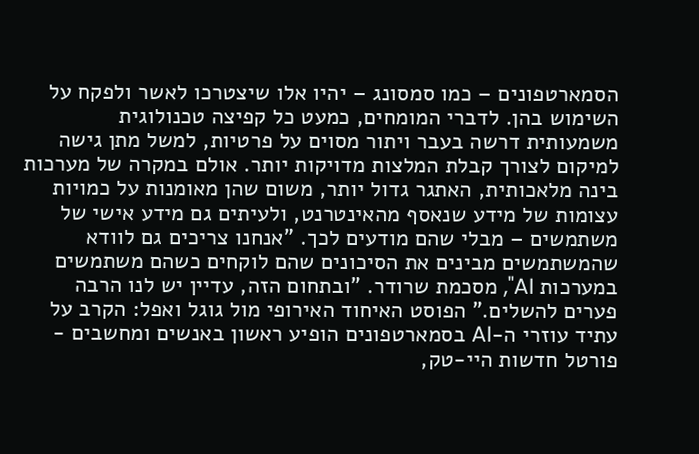הסמארטפונים – כמו סמסונג – יהיו אלו שיצטרכו לאשר ולפקח על השימוש בהן. לדברי המומחים, כמעט כל קפיצה טכנולוגית משמעותית דרשה בעבר ויתור מסוים על פרטיות, למשל מתן גישה למיקום לצורך קבלת המלצות מדויקות יותר. אולם במקרה של מערכות בינה מלאכותית, האתגר גדול יותר, משום שהן מאומנות על כמויות עצומות של מידע שנאסף מהאינטרנט, ולעיתים גם מידע אישי של משתמשים – מבלי שהם מודעים לכך. "אנחנו צריכים גם לוודא שהמשתמשים מבינים את הסיכונים שהם לוקחים כשהם משתמשים במערכות AI", מסכמת שרודר. "ובתחום הזה, עדיין יש לנו הרבה פערים להשלים." הפוסט האיחוד האירופי מול גוגל ואפל: הקרב על עתיד עוזרי ה-AI בסמארטפונים הופיע ראשון באנשים ומחשבים - פורטל חדשות היי-טק,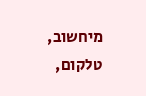מיחשוב, טלקום,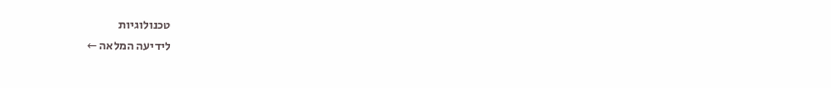טכנולוגיות
לידיעה המלאה ←